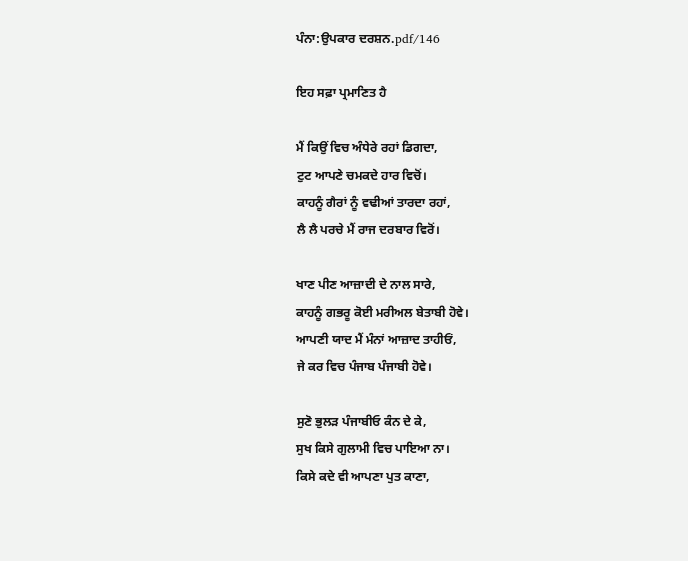ਪੰਨਾ:ਉਪਕਾਰ ਦਰਸ਼ਨ.pdf/146

ਇਹ ਸਫ਼ਾ ਪ੍ਰਮਾਣਿਤ ਹੈ

ਮੈਂ ਕਿਉਂ ਵਿਚ ਅੰਧੇਰੇ ਰਹਾਂ ਡਿਗਦਾ,
ਟੁਟ ਆਪਣੇ ਚਮਕਦੇ ਹਾਰ ਵਿਚੋਂ।
ਕਾਹਨੂੰ ਗੈਰਾਂ ਨੂੰ ਵਢੀਆਂ ਤਾਰਦਾ ਰਹਾਂ,
ਲੈ ਲੈ ਪਰਚੇ ਮੈਂ ਰਾਜ ਦਰਬਾਰ ਵਿਰੋਂ।

ਖਾਣ ਪੀਣ ਆਜ਼ਾਦੀ ਦੇ ਨਾਲ ਸਾਰੇ,
ਕਾਹਨੂੰ ਗਭਰੂ ਕੋਈ ਮਰੀਅਲ ਬੇਤਾਬੀ ਹੋਵੇ।
ਆਪਣੀ ਯਾਦ ਮੈਂ ਮੰਨਾਂ ਆਜ਼ਾਦ ਤਾਹੀਓਂ,
ਜੇ ਕਰ ਵਿਚ ਪੰਜਾਬ ਪੰਜਾਬੀ ਹੋਵੇ।

ਸੁਣੋ ਭੁਲੜ ਪੰਜਾਬੀਓ ਕੰਨ ਦੇ ਕੇ,
ਸੁਖ ਕਿਸੇ ਗੁਲਾਮੀ ਵਿਚ ਪਾਇਆ ਨਾ।
ਕਿਸੇ ਕਦੇ ਵੀ ਆਪਣਾ ਪੁਤ ਕਾਣਾ,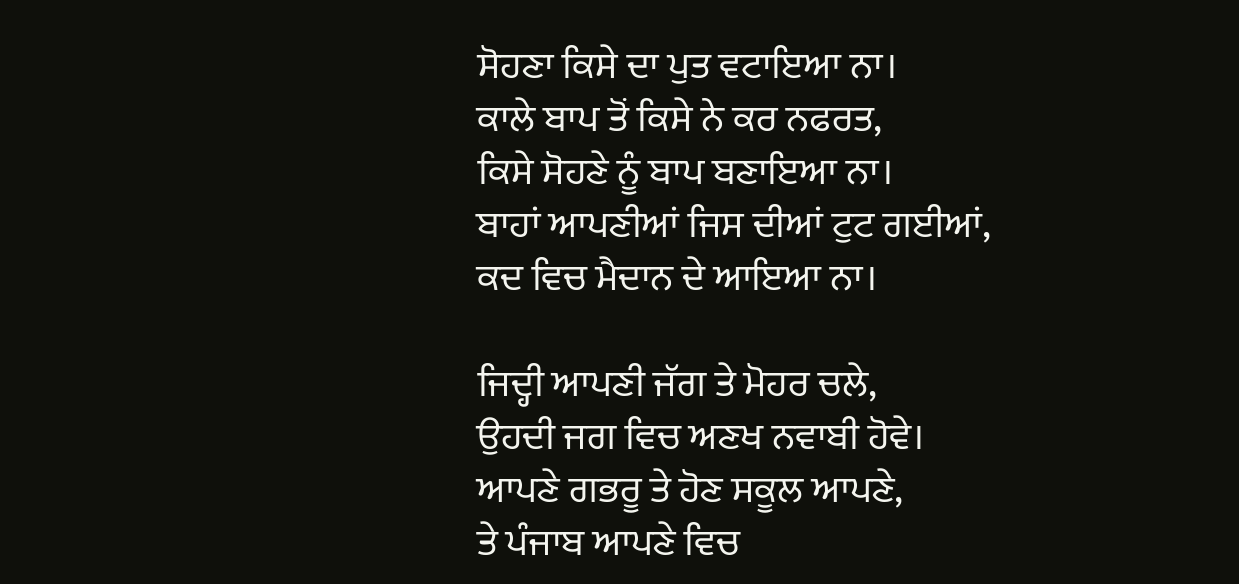ਸੋਹਣਾ ਕਿਸੇ ਦਾ ਪੁਤ ਵਟਾਇਆ ਨਾ।
ਕਾਲੇ ਬਾਪ ਤੋਂ ਕਿਸੇ ਨੇ ਕਰ ਨਫਰਤ,
ਕਿਸੇ ਸੋਹਣੇ ਨੂੰ ਬਾਪ ਬਣਾਇਆ ਨਾ।
ਬਾਹਾਂ ਆਪਣੀਆਂ ਜਿਸ ਦੀਆਂ ਟੁਟ ਗਈਆਂ,
ਕਦ ਵਿਚ ਮੈਦਾਨ ਦੇ ਆਇਆ ਨਾ।

ਜਿਦ੍ਹੀ ਆਪਣੀ ਜੱਗ ਤੇ ਮੋਹਰ ਚਲੇ,
ਉਹਦੀ ਜਗ ਵਿਚ ਅਣਖ ਨਵਾਬੀ ਹੋਵੇ।
ਆਪਣੇ ਗਭਰੂ ਤੇ ਹੋਣ ਸਕੂਲ ਆਪਣੇ,
ਤੇ ਪੰਜਾਬ ਆਪਣੇ ਵਿਚ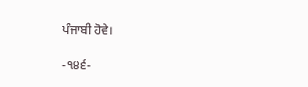ਪੰਜਾਬੀ ਹੋਵੇ।

-੧੪੬-